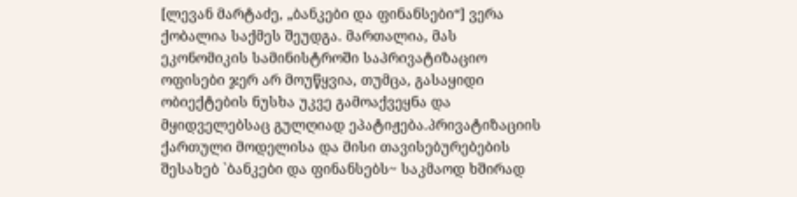[ლევან მარტაძე, „ბანკები და ფინანსები“] ვერა ქობალია საქმეს შეუდგა. მართალია, მას ეკონომიკის სამინისტროში საპრივატიზაციო ოფისები ჯერ არ მოუწყვია, თუმცა, გასაყიდი ობიექტების ნუსხა უკვე გამოაქვეყნა და მყიდველებსაც გულღიად ეპატიჟება.პრივატიზაციის ქართული მოდელისა და მისი თავისებურებების შესახებ `ბანკები და ფინანსებს~ საკმაოდ ხშირად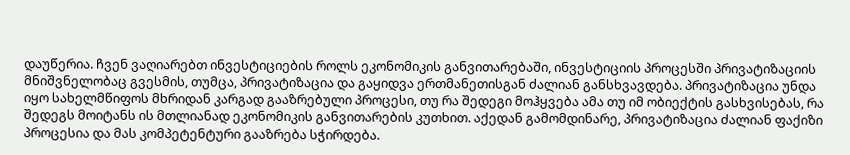დაუწერია. ჩვენ ვაღიარებთ ინვესტიციების როლს ეკონომიკის განვითარებაში, ინვესტიციის პროცესში პრივატიზაციის მნიშვნელობაც გვესმის, თუმცა, პრივატიზაცია და გაყიდვა ერთმანეთისგან ძალიან განსხვავდება. პრივატიზაცია უნდა იყო სახელმწიფოს მხრიდან კარგად გააზრებული პროცესი, თუ რა შედეგი მოჰყვება ამა თუ იმ ობიექტის გასხვისებას, რა შედეგს მოიტანს ის მთლიანად ეკონომიკის განვითარების კუთხით. აქედან გამომდინარე, პრივატიზაცია ძალიან ფაქიზი პროცესია და მას კომპეტენტური გააზრება სჭირდება.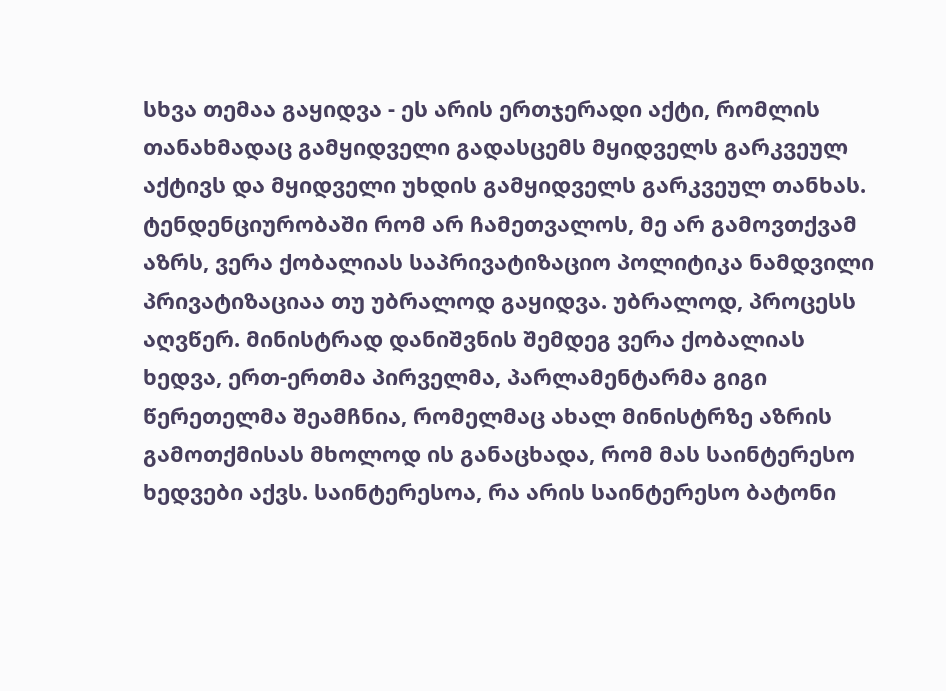სხვა თემაა გაყიდვა - ეს არის ერთჯერადი აქტი, რომლის თანახმადაც გამყიდველი გადასცემს მყიდველს გარკვეულ აქტივს და მყიდველი უხდის გამყიდველს გარკვეულ თანხას. ტენდენციურობაში რომ არ ჩამეთვალოს, მე არ გამოვთქვამ აზრს, ვერა ქობალიას საპრივატიზაციო პოლიტიკა ნამდვილი პრივატიზაციაა თუ უბრალოდ გაყიდვა. უბრალოდ, პროცესს აღვწერ. მინისტრად დანიშვნის შემდეგ ვერა ქობალიას ხედვა, ერთ-ერთმა პირველმა, პარლამენტარმა გიგი წერეთელმა შეამჩნია, რომელმაც ახალ მინისტრზე აზრის გამოთქმისას მხოლოდ ის განაცხადა, რომ მას საინტერესო ხედვები აქვს. საინტერესოა, რა არის საინტერესო ბატონი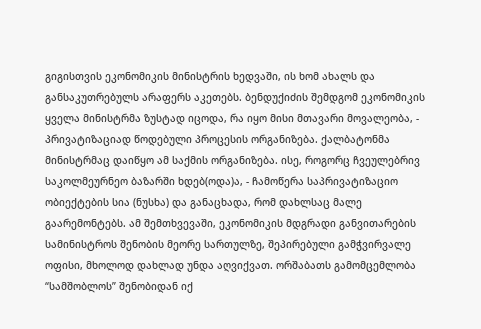გიგისთვის ეკონომიკის მინისტრის ხედვაში, ის ხომ ახალს და განსაკუთრებულს არაფერს აკეთებს. ბენდუქიძის შემდგომ ეკონომიკის ყველა მინისტრმა ზუსტად იცოდა, რა იყო მისი მთავარი მოვალეობა, - პრივატიზაციად წოდებული პროცესის ორგანიზება. ქალბატონმა მინისტრმაც დაიწყო ამ საქმის ორგანიზება. ისე, როგორც ჩვეულებრივ საკოლმეურნეო ბაზარში ხდებ(ოდა)ა, - ჩამოწერა საპრივატიზაციო ობიექტების სია (ნუსხა) და განაცხადა, რომ დახლსაც მალე გაარემონტებს. ამ შემთხვევაში, ეკონომიკის მდგრადი განვითარების სამინისტროს შენობის მეორე სართულზე, შეპირებული გამჭვირვალე ოფისი, მხოლოდ დახლად უნდა აღვიქვათ. ორშაბათს გამომცემლობა “სამშობლოს” შენობიდან იქ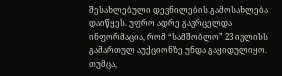შესახლებული დევნილების გამოსახლება დაიწყეს. უფრო ადრე გავრცელდა ინფორმაცია, რომ “სამშობლო” 23 ივლისს გამართულ აუქციონზე უნდა გაყიდულიყო. თუმცა,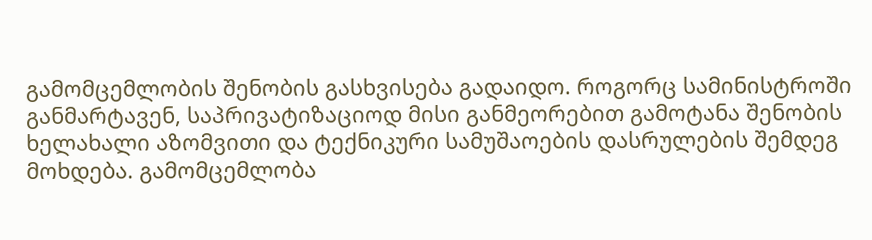გამომცემლობის შენობის გასხვისება გადაიდო. როგორც სამინისტროში განმარტავენ, საპრივატიზაციოდ მისი განმეორებით გამოტანა შენობის ხელახალი აზომვითი და ტექნიკური სამუშაოების დასრულების შემდეგ მოხდება. გამომცემლობა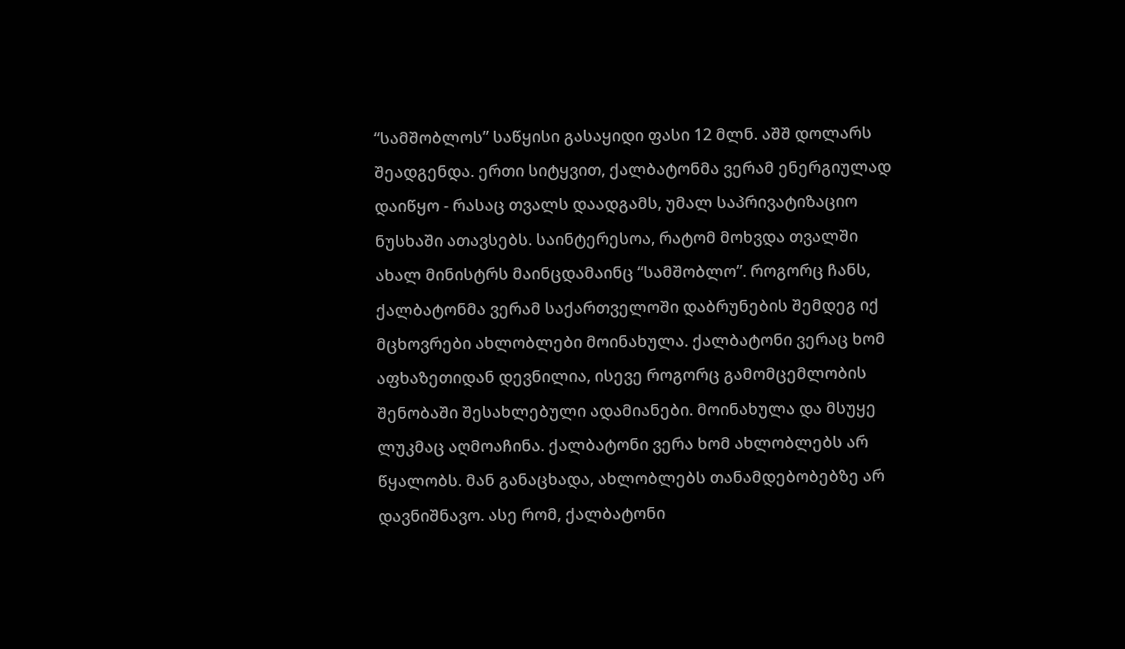“სამშობლოს” საწყისი გასაყიდი ფასი 12 მლნ. აშშ დოლარს შეადგენდა. ერთი სიტყვით, ქალბატონმა ვერამ ენერგიულად დაიწყო - რასაც თვალს დაადგამს, უმალ საპრივატიზაციო ნუსხაში ათავსებს. საინტერესოა, რატომ მოხვდა თვალში ახალ მინისტრს მაინცდამაინც “სამშობლო”. როგორც ჩანს, ქალბატონმა ვერამ საქართველოში დაბრუნების შემდეგ იქ მცხოვრები ახლობლები მოინახულა. ქალბატონი ვერაც ხომ აფხაზეთიდან დევნილია, ისევე როგორც გამომცემლობის შენობაში შესახლებული ადამიანები. მოინახულა და მსუყე ლუკმაც აღმოაჩინა. ქალბატონი ვერა ხომ ახლობლებს არ წყალობს. მან განაცხადა, ახლობლებს თანამდებობებზე არ დავნიშნავო. ასე რომ, ქალბატონი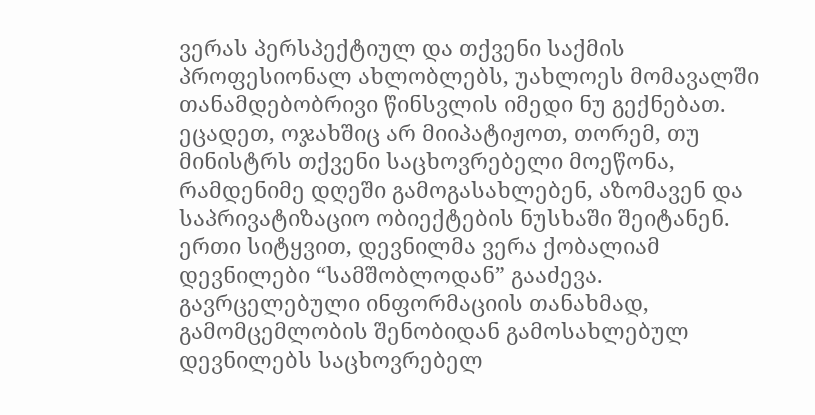ვერას პერსპექტიულ და თქვენი საქმის პროფესიონალ ახლობლებს, უახლოეს მომავალში თანამდებობრივი წინსვლის იმედი ნუ გექნებათ. ეცადეთ, ოჯახშიც არ მიიპატიჟოთ, თორემ, თუ მინისტრს თქვენი საცხოვრებელი მოეწონა, რამდენიმე დღეში გამოგასახლებენ, აზომავენ და საპრივატიზაციო ობიექტების ნუსხაში შეიტანენ. ერთი სიტყვით, დევნილმა ვერა ქობალიამ დევნილები “სამშობლოდან” გააძევა. გავრცელებული ინფორმაციის თანახმად, გამომცემლობის შენობიდან გამოსახლებულ დევნილებს საცხოვრებელ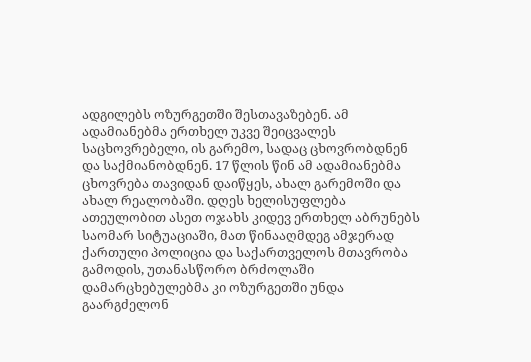ადგილებს ოზურგეთში შესთავაზებენ. ამ ადამიანებმა ერთხელ უკვე შეიცვალეს საცხოვრებელი, ის გარემო, სადაც ცხოვრობდნენ და საქმიანობდნენ. 17 წლის წინ ამ ადამიანებმა ცხოვრება თავიდან დაიწყეს, ახალ გარემოში და ახალ რეალობაში. დღეს ხელისუფლება ათეულობით ასეთ ოჯახს კიდევ ერთხელ აბრუნებს საომარ სიტუაციაში, მათ წინააღმდეგ ამჯერად ქართული პოლიცია და საქართველოს მთავრობა გამოდის, უთანასწორო ბრძოლაში დამარცხებულებმა კი ოზურგეთში უნდა გაარგძელონ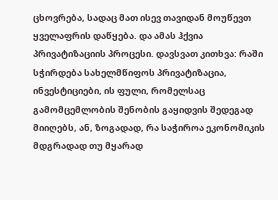ცხოვრება, სადაც მათ ისევ თავიდან მოუწევთ ყველაფრის დაწყება. და ამას ჰქვია პრივატიზაციის პროცესი. დავსვათ კითხვა: რაში სჭირდება სახელმწიფოს პრივატიზაცია, ინვესტიციები, ის ფული, რომელსაც გამომცემლობის შენობის გაყიდვის შედეგად მიიღებს, ან, ზოგადად, რა საჭიროა ეკონომიკის მდგრადად თუ მყარად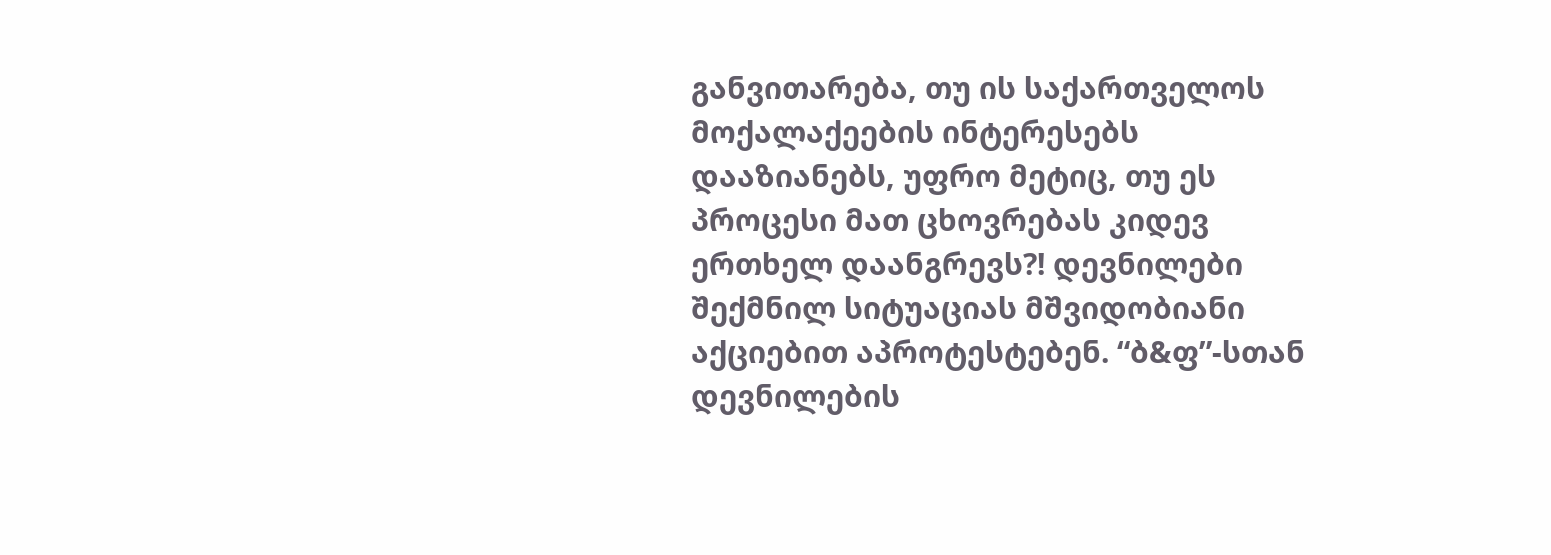განვითარება, თუ ის საქართველოს მოქალაქეების ინტერესებს დააზიანებს, უფრო მეტიც, თუ ეს პროცესი მათ ცხოვრებას კიდევ ერთხელ დაანგრევს?! დევნილები შექმნილ სიტუაციას მშვიდობიანი აქციებით აპროტესტებენ. “ბ&ფ”-სთან დევნილების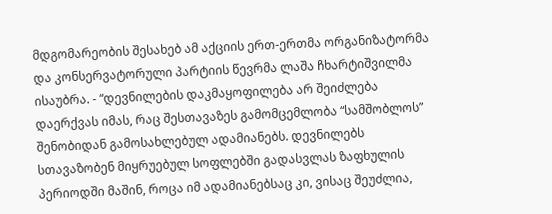მდგომარეობის შესახებ ამ აქციის ერთ-ერთმა ორგანიზატორმა და კონსერვატორული პარტიის წევრმა ლაშა ჩხარტიშვილმა ისაუბრა. - “დევნილების დაკმაყოფილება არ შეიძლება დაერქვას იმას, რაც შესთავაზეს გამომცემლობა “სამშობლოს” შენობიდან გამოსახლებულ ადამიანებს. დევნილებს სთავაზობენ მიყრუებულ სოფლებში გადასვლას ზაფხულის პერიოდში მაშინ, როცა იმ ადამიანებსაც კი, ვისაც შეუძლია,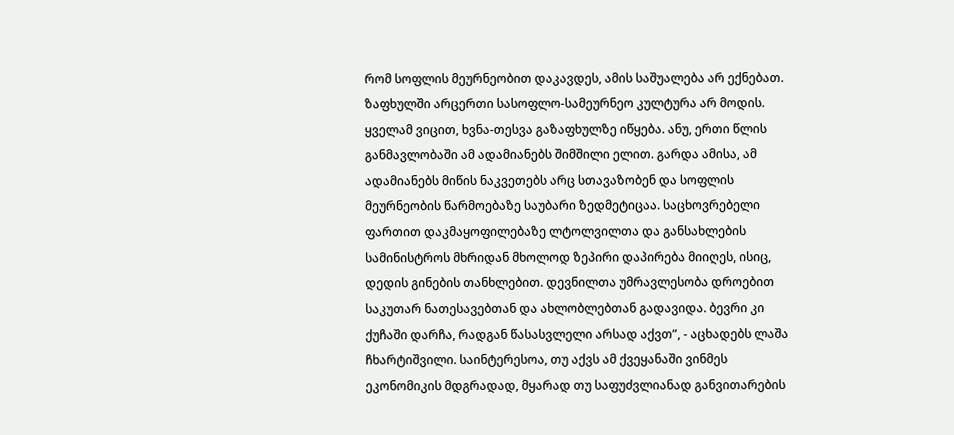რომ სოფლის მეურნეობით დაკავდეს, ამის საშუალება არ ექნებათ. ზაფხულში არცერთი სასოფლო-სამეურნეო კულტურა არ მოდის. ყველამ ვიცით, ხვნა-თესვა გაზაფხულზე იწყება. ანუ, ერთი წლის განმავლობაში ამ ადამიანებს შიმშილი ელით. გარდა ამისა, ამ ადამიანებს მიწის ნაკვეთებს არც სთავაზობენ და სოფლის მეურნეობის წარმოებაზე საუბარი ზედმეტიცაა. საცხოვრებელი ფართით დაკმაყოფილებაზე ლტოლვილთა და განსახლების სამინისტროს მხრიდან მხოლოდ ზეპირი დაპირება მიიღეს, ისიც, დედის გინების თანხლებით. დევნილთა უმრავლესობა დროებით საკუთარ ნათესავებთან და ახლობლებთან გადავიდა. ბევრი კი ქუჩაში დარჩა, რადგან წასასვლელი არსად აქვთ”, - აცხადებს ლაშა ჩხარტიშვილი. საინტერესოა, თუ აქვს ამ ქვეყანაში ვინმეს ეკონომიკის მდგრადად, მყარად თუ საფუძვლიანად განვითარების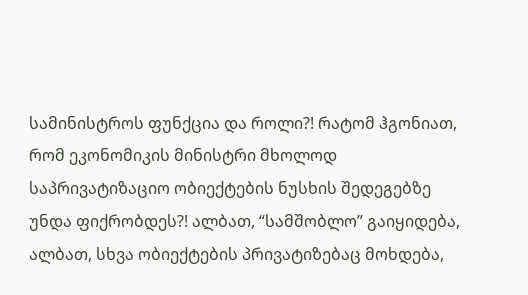სამინისტროს ფუნქცია და როლი?! რატომ ჰგონიათ, რომ ეკონომიკის მინისტრი მხოლოდ საპრივატიზაციო ობიექტების ნუსხის შედეგებზე უნდა ფიქრობდეს?! ალბათ, “სამშობლო” გაიყიდება, ალბათ, სხვა ობიექტების პრივატიზებაც მოხდება,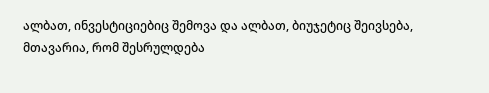ალბათ, ინვესტიციებიც შემოვა და ალბათ, ბიუჯეტიც შეივსება, მთავარია, რომ შესრულდება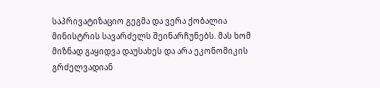საპრივატიზაციო გეგმა და ვერა ქობალია მინისტრის სავარძელს შეინარჩუნებს. მას ხომ მიზნად გაყიდვა დაუსახეს და არა ეკონომიკის გრძელვადიან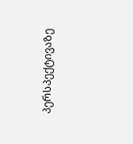პერსპექტივაზე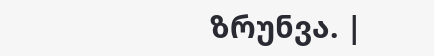ზრუნვა. |